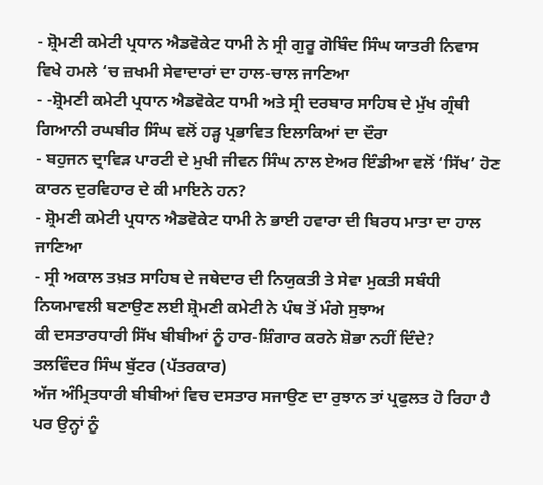- ਸ਼੍ਰੋਮਣੀ ਕਮੇਟੀ ਪ੍ਰਧਾਨ ਐਡਵੋਕੇਟ ਧਾਮੀ ਨੇ ਸ੍ਰੀ ਗੁਰੂ ਗੋਬਿੰਦ ਸਿੰਘ ਯਾਤਰੀ ਨਿਵਾਸ ਵਿਖੇ ਹਮਲੇ ‘ਚ ਜ਼ਖਮੀ ਸੇਵਾਦਾਰਾਂ ਦਾ ਹਾਲ-ਚਾਲ ਜਾਣਿਆ
- -ਸ਼੍ਰੋਮਣੀ ਕਮੇਟੀ ਪ੍ਰਧਾਨ ਐਡਵੋਕੇਟ ਧਾਮੀ ਅਤੇ ਸ੍ਰੀ ਦਰਬਾਰ ਸਾਹਿਬ ਦੇ ਮੁੱਖ ਗ੍ਰੰਥੀ ਗਿਆਨੀ ਰਘਬੀਰ ਸਿੰਘ ਵਲੋਂ ਹੜ੍ਹ ਪ੍ਰਭਾਵਿਤ ਇਲਾਕਿਆਂ ਦਾ ਦੌਰਾ
- ਬਹੁਜਨ ਦ੍ਰਾਵਿੜ ਪਾਰਟੀ ਦੇ ਮੁਖੀ ਜੀਵਨ ਸਿੰਘ ਨਾਲ ਏਅਰ ਇੰਡੀਆ ਵਲੋਂ ‘ਸਿੱਖ’ ਹੋਣ ਕਾਰਨ ਦੁਰਵਿਹਾਰ ਦੇ ਕੀ ਮਾਇਨੇ ਹਨ?
- ਸ਼੍ਰੋਮਣੀ ਕਮੇਟੀ ਪ੍ਰਧਾਨ ਐਡਵੋਕੇਟ ਧਾਮੀ ਨੇ ਭਾਈ ਹਵਾਰਾ ਦੀ ਬਿਰਧ ਮਾਤਾ ਦਾ ਹਾਲ ਜਾਣਿਆ
- ਸ੍ਰੀ ਅਕਾਲ ਤਖ਼ਤ ਸਾਹਿਬ ਦੇ ਜਥੇਦਾਰ ਦੀ ਨਿਯੁਕਤੀ ਤੇ ਸੇਵਾ ਮੁਕਤੀ ਸਬੰਧੀ ਨਿਯਮਾਵਲੀ ਬਣਾਉਣ ਲਈ ਸ਼੍ਰੋਮਣੀ ਕਮੇਟੀ ਨੇ ਪੰਥ ਤੋਂ ਮੰਗੇ ਸੁਝਾਅ
ਕੀ ਦਸਤਾਰਧਾਰੀ ਸਿੱਖ ਬੀਬੀਆਂ ਨੂੰ ਹਾਰ-ਸ਼ਿੰਗਾਰ ਕਰਨੇ ਸ਼ੋਭਾ ਨਹੀਂ ਦਿੰਦੇ?
ਤਲਵਿੰਦਰ ਸਿੰਘ ਬੁੱਟਰ (ਪੱਤਰਕਾਰ)
ਅੱਜ ਅੰਮ੍ਰਿਤਧਾਰੀ ਬੀਬੀਆਂ ਵਿਚ ਦਸਤਾਰ ਸਜਾਉਣ ਦਾ ਰੁਝਾਨ ਤਾਂ ਪ੍ਰਫੁਲਤ ਹੋ ਰਿਹਾ ਹੈ ਪਰ ਉਨ੍ਹਾਂ ਨੂੰ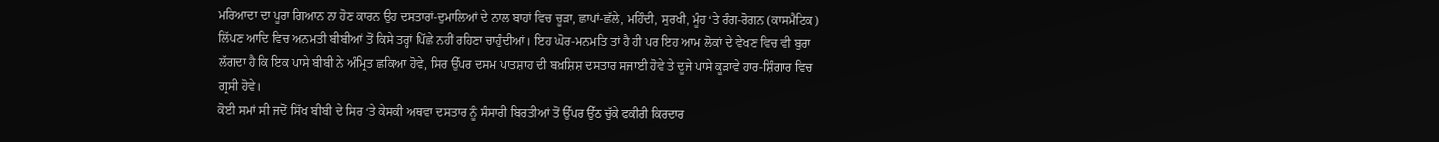ਮਰਿਆਦਾ ਦਾ ਪੂਰਾ ਗਿਆਨ ਨਾ ਹੋਣ ਕਾਰਨ ਉਹ ਦਸਤਾਰਾਂ-ਦੁਮਾਲਿਆਂ ਦੇ ਨਾਲ ਬਾਹਾਂ ਵਿਚ ਚੂੜਾ, ਛਾਪਾਂ-ਛੱਲੇ, ਮਹਿੰਦੀ, ਸੁਰਖੀ, ਮੂੰਹ ‘ਤੇ ਰੰਗ-ਰੋਗਨ (ਕਾਸਮੈਟਿਕ) ਲਿੱਪਣ ਆਦਿ ਵਿਚ ਅਨਮਤੀ ਬੀਬੀਆਂ ਤੋਂ ਕਿਸੇ ਤਰ੍ਹਾਂ ਪਿੱਛੇ ਨਹੀਂ ਰਹਿਣਾ ਚਾਹੁੰਦੀਆਂ। ਇਹ ਘੋਰ-ਮਨਮਤਿ ਤਾਂ ਹੈ ਹੀ ਪਰ ਇਹ ਆਮ ਲੋਕਾਂ ਦੇ ਵੇਖਣ ਵਿਚ ਵੀ ਬੁਰਾ ਲੱਗਦਾ ਹੈ ਕਿ ਇਕ ਪਾਸੇ ਬੀਬੀ ਨੇ ਅੰਮ੍ਰਿਤ ਛਕਿਆ ਹੋਵੇ, ਸਿਰ ਉੱਪਰ ਦਸਮ ਪਾਤਸ਼ਾਹ ਦੀ ਬਖ਼ਸ਼ਿਸ਼ ਦਸਤਾਰ ਸਜਾਈ ਹੋਵੇ ਤੇ ਦੂਜੇ ਪਾਸੇ ਕੂੜਾਵੇ ਹਾਰ-ਸ਼ਿੰਗਾਰ ਵਿਚ ਗ੍ਰਸੀ ਹੋਵੇ।
ਕੋਈ ਸਮਾਂ ਸੀ ਜਦੋਂ ਸਿੱਖ ਬੀਬੀ ਦੇ ਸਿਰ ‘ਤੇ ਕੇਸਕੀ ਅਥਵਾ ਦਸਤਾਰ ਨੂੰ ਸੰਸਾਰੀ ਬਿਰਤੀਆਂ ਤੋਂ ਉੱਪਰ ਉੱਠ ਚੁੱਕੇ ਫਕੀਰੀ ਕਿਰਦਾਰ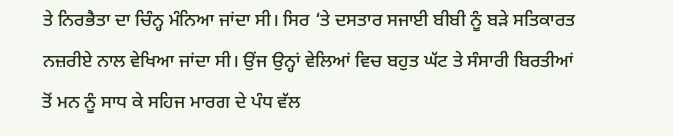ਤੇ ਨਿਰਭੈਤਾ ਦਾ ਚਿੰਨ੍ਹ ਮੰਨਿਆ ਜਾਂਦਾ ਸੀ। ਸਿਰ ‘ਤੇ ਦਸਤਾਰ ਸਜਾਈ ਬੀਬੀ ਨੂੰ ਬੜੇ ਸਤਿਕਾਰਤ ਨਜ਼ਰੀਏ ਨਾਲ ਵੇਖਿਆ ਜਾਂਦਾ ਸੀ। ਉਂਜ ਉਨ੍ਹਾਂ ਵੇਲਿਆਂ ਵਿਚ ਬਹੁਤ ਘੱਟ ਤੇ ਸੰਸਾਰੀ ਬਿਰਤੀਆਂ ਤੋਂ ਮਨ ਨੂੰ ਸਾਧ ਕੇ ਸਹਿਜ ਮਾਰਗ ਦੇ ਪੰਧ ਵੱਲ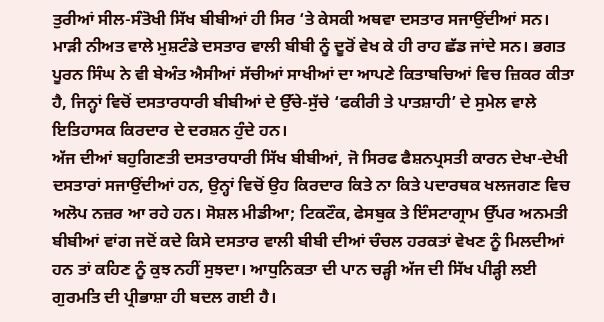ਤੁਰੀਆਂ ਸੀਲ-ਸੰਤੋਖੀ ਸਿੱਖ ਬੀਬੀਆਂ ਹੀ ਸਿਰ ‘ਤੇ ਕੇਸਕੀ ਅਥਵਾ ਦਸਤਾਰ ਸਜਾਉਂਦੀਆਂ ਸਨ। ਮਾੜੀ ਨੀਅਤ ਵਾਲੇ ਮੁਸ਼ਟੰਡੇ ਦਸਤਾਰ ਵਾਲੀ ਬੀਬੀ ਨੂੰ ਦੂਰੋਂ ਵੇਖ ਕੇ ਹੀ ਰਾਹ ਛੱਡ ਜਾਂਦੇ ਸਨ। ਭਗਤ ਪੂਰਨ ਸਿੰਘ ਨੇ ਵੀ ਬੇਅੰਤ ਐਸੀਆਂ ਸੱਚੀਆਂ ਸਾਖੀਆਂ ਦਾ ਆਪਣੇ ਕਿਤਾਬਚਿਆਂ ਵਿਚ ਜ਼ਿਕਰ ਕੀਤਾ ਹੈ, ਜਿਨ੍ਹਾਂ ਵਿਚੋਂ ਦਸਤਾਰਧਾਰੀ ਬੀਬੀਆਂ ਦੇ ਉੱਚੇ-ਸੁੱਚੇ ‘ਫਕੀਰੀ ਤੇ ਪਾਤਸ਼ਾਹੀ’ ਦੇ ਸੁਮੇਲ ਵਾਲੇ ਇਤਿਹਾਸਕ ਕਿਰਦਾਰ ਦੇ ਦਰਸ਼ਨ ਹੁੰਦੇ ਹਨ।
ਅੱਜ ਦੀਆਂ ਬਹੁਗਿਣਤੀ ਦਸਤਾਰਧਾਰੀ ਸਿੱਖ ਬੀਬੀਆਂ, ਜੋ ਸਿਰਫ ਫੈਸ਼ਨਪ੍ਰਸਤੀ ਕਾਰਨ ਦੇਖਾ-ਦੇਖੀ ਦਸਤਾਰਾਂ ਸਜਾਉਂਦੀਆਂ ਹਨ, ਉਨ੍ਹਾਂ ਵਿਚੋਂ ਉਹ ਕਿਰਦਾਰ ਕਿਤੇ ਨਾ ਕਿਤੇ ਪਦਾਰਥਕ ਖਲਜਗਣ ਵਿਚ ਅਲੋਪ ਨਜ਼ਰ ਆ ਰਹੇ ਹਨ। ਸੋਸ਼ਲ ਮੀਡੀਆ; ਟਿਕਟੌਕ, ਫੇਸਬੁਕ ਤੇ ਇੰਸਟਾਗ੍ਰਾਮ ਉੱਪਰ ਅਨਮਤੀ ਬੀਬੀਆਂ ਵਾਂਗ ਜਦੋਂ ਕਦੇ ਕਿਸੇ ਦਸਤਾਰ ਵਾਲੀ ਬੀਬੀ ਦੀਆਂ ਚੰਚਲ ਹਰਕਤਾਂ ਵੇਖਣ ਨੂੰ ਮਿਲਦੀਆਂ ਹਨ ਤਾਂ ਕਹਿਣ ਨੂੰ ਕੁਝ ਨਹੀਂ ਸੁਝਦਾ। ਆਧੁਨਿਕਤਾ ਦੀ ਪਾਨ ਚੜ੍ਹੀ ਅੱਜ ਦੀ ਸਿੱਖ ਪੀੜ੍ਹੀ ਲਈ ਗੁਰਮਤਿ ਦੀ ਪ੍ਰੀਭਾਸ਼ਾ ਹੀ ਬਦਲ ਗਈ ਹੈ।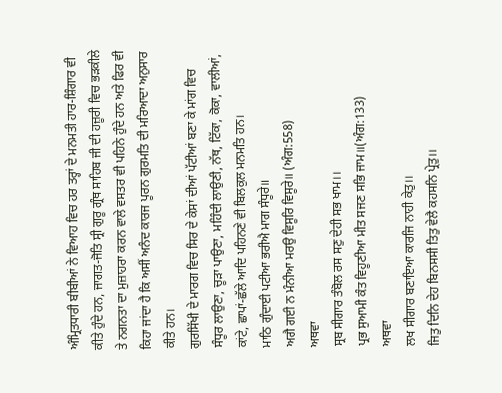ਅੰਮ੍ਰਿਤਧਾਰੀ ਬੀਬੀਆਂ ਨੇ ਵਿਆਹ ਵਿਚ ਹਰ ਤਰ੍ਹਾਂ ਦੇ ਮਨਮਤੀ ਹਾਰ-ਸ਼ਿੰਗਾਰ ਵੀ ਕੀਤੇ ਹੁੰਦੇ ਹਨ, ਜਾਗਤ-ਜੋਤਿ ਸ੍ਰੀ ਗੁਰੂ ਗ੍ਰੰਥ ਸਾਹਿਬ ਜੀ ਦੀ ਹਜ਼ੂਰੀ ਵਿਚ ਭੜਕੀਲੇ ਤੇ ਨਗਨਤਾ ਦਾ ਮੁਜ਼ਾਹਰਾ ਕਰਨ ਵਾਲੇ ਵਸਤਰ ਵੀ ਪਹਿਨੇ ਹੁੰਦੇ ਹਨ ਅਤੇ ਫਿਰ ਵੀ ਕਿਹਾ ਜਾਂਦਾ ਹੈ ਕਿ ਅਸੀਂ ਅਨੰਦ ਕਾਰਜ ਪੂਰਨ ਗੁਰਮਤਿ ਦੀ ਮਰਿਆਦਾ ਅਨੁਸਾਰ ਕੀਤੇ ਹਨ।
ਗੁਰਸਿੱਖੀ ਦੇ ਮਾਰਗ ਵਿਚ ਸਿਰ ਦੇ ਕੇਸਾਂ ਦੀਆਂ ਪੱਟੀਆਂ ਬਣਾ ਕੇ ਮਾਂਗ ਵਿਚ ਸੰਧੂਰ ਲਾਉਣਾ, ਚੂੜਾ ਪਾਉਣਾ, ਮਹਿੰਦੀ ਲਾਉਣੀ, ਨੱਥ, ਟਿੱਕਾ, ਕੋਕਾ, ਵਾਲੀਆਂ, ਕਾਂਟੇ, ਛਾਪਾਂ-ਛੱਲੇ ਆਦਿ ਪਹਿਨਣੇ ਵੀ ਬਿਲਕੁਲ ਮਨਮਤਿ ਹਨ।
ਮਾਠਿ ਗੁੰਦਾਈ ਪਟੀਆ ਭਰੀਐ ਮਾਗ ਸੰਧੂਰੇ॥
ਅਗੈ ਗਈ ਨ ਮੰਨੀਆ ਮਰਉ ਵਿਸੂਰਿ ਵਿਸੂਰੇ॥ (ਅੰਗ:558)
ਅਥਵਾ
ਸ੍ਰਬ ਸੀਗਾਰ ਤੰਬੋਲ ਰਸ ਸਣੁ ਦੇਹੀ ਸਭ ਖਾਮ।।
ਪ੍ਰਭ ਸੁਆਮੀ ਕੰਤ ਵਿਹੂਣੀਆ ਮੀਤ ਸਜਣ ਸਭਿ ਜਾਮ॥(ਅੰਗ:133)
ਅਥਵਾ
ਲਖ ਸੀਗਾਰ ਬਣਾਇਆ ਕਾਰਜਿ ਨਾਹੀ ਕੇਤੁ।।
ਜਿਤੁ ਦਿਨਿ ਦੇਹ ਬਿਨਸਸੀ ਤਿਤੁ ਵੇਲੈ ਕਹਸਨਿ ਪ੍ਰੇਤੁ।।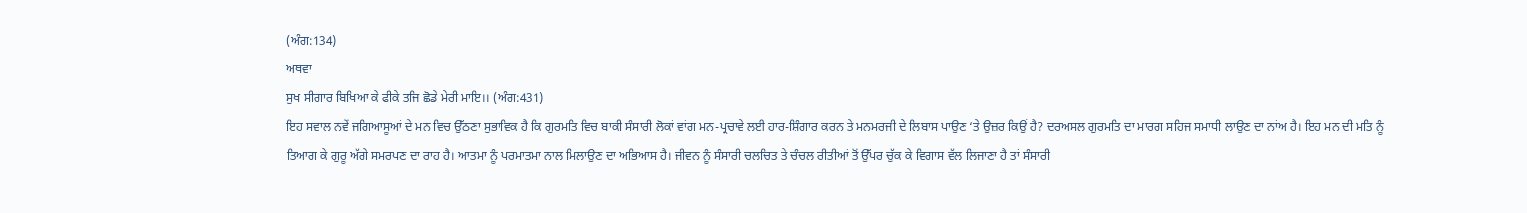(ਅੰਗ:134)
ਅਥਵਾ
ਸੁਖ ਸੀਗਾਰ ਬਿਖਿਆ ਕੇ ਫੀਕੇ ਤਜਿ ਛੋਡੇ ਮੇਰੀ ਮਾਇ।। (ਅੰਗ:431)
ਇਹ ਸਵਾਲ ਨਵੇਂ ਜਗਿਆਸੂਆਂ ਦੇ ਮਨ ਵਿਚ ਉੱਠਣਾ ਸੁਭਾਵਿਕ ਹੈ ਕਿ ਗੁਰਮਤਿ ਵਿਚ ਬਾਕੀ ਸੰਸਾਰੀ ਲੋਕਾਂ ਵਾਂਗ ਮਨ-ਪ੍ਰਚਾਵੇ ਲਈ ਹਾਰ-ਸ਼ਿੰਗਾਰ ਕਰਨ ਤੇ ਮਨਮਰਜੀ ਦੇ ਲਿਬਾਸ ਪਾਉਣ ‘ਤੇ ਉਜ਼ਰ ਕਿਉਂ ਹੈ? ਦਰਅਸਲ ਗੁਰਮਤਿ ਦਾ ਮਾਰਗ ਸਹਿਜ ਸਮਾਧੀ ਲਾਉਣ ਦਾ ਨਾਂਅ ਹੈ। ਇਹ ਮਨ ਦੀ ਮਤਿ ਨੂੰ ਤਿਆਗ ਕੇ ਗੁਰੂ ਅੱਗੇ ਸਮਰਪਣ ਦਾ ਰਾਹ ਹੈ। ਆਤਮਾ ਨੂੰ ਪਰਮਾਤਮਾ ਨਾਲ ਮਿਲਾਉਣ ਦਾ ਅਭਿਆਸ ਹੈ। ਜੀਵਨ ਨੂੰ ਸੰਸਾਰੀ ਚਲਚਿਤ ਤੇ ਚੰਚਲ ਰੀਤੀਆਂ ਤੋਂ ਉੱਪਰ ਚੁੱਕ ਕੇ ਵਿਗਾਸ ਵੱਲ ਲਿਜਾਣਾ ਹੈ ਤਾਂ ਸੰਸਾਰੀ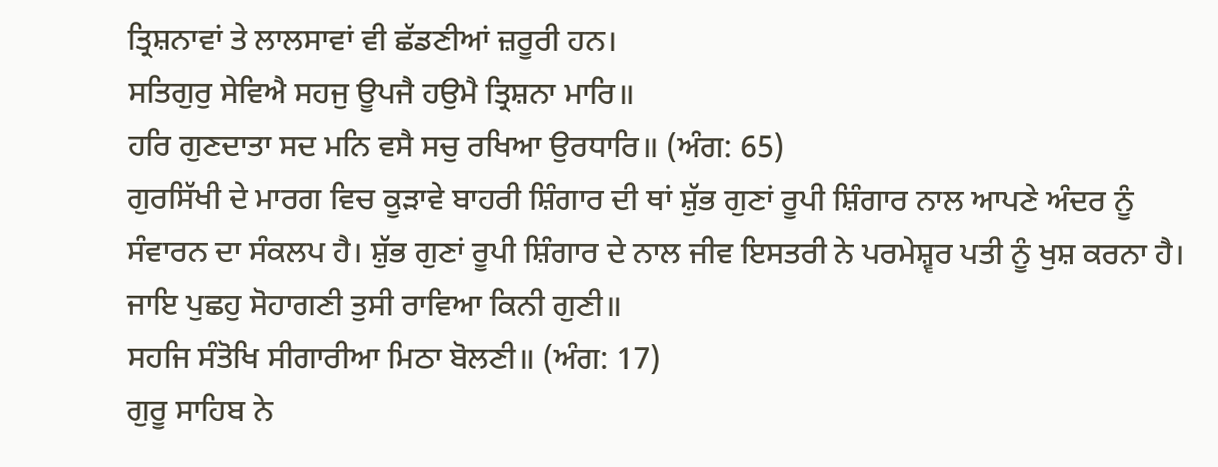ਤ੍ਰਿਸ਼ਨਾਵਾਂ ਤੇ ਲਾਲਸਾਵਾਂ ਵੀ ਛੱਡਣੀਆਂ ਜ਼ਰੂਰੀ ਹਨ।
ਸਤਿਗੁਰੁ ਸੇਵਿਐ ਸਹਜੁ ਊਪਜੈ ਹਉਮੈ ਤ੍ਰਿਸ਼ਨਾ ਮਾਰਿ॥
ਹਰਿ ਗੁਣਦਾਤਾ ਸਦ ਮਨਿ ਵਸੈ ਸਚੁ ਰਖਿਆ ਉਰਧਾਰਿ॥ (ਅੰਗ: 65)
ਗੁਰਸਿੱਖੀ ਦੇ ਮਾਰਗ ਵਿਚ ਕੂੜਾਵੇ ਬਾਹਰੀ ਸ਼ਿੰਗਾਰ ਦੀ ਥਾਂ ਸ਼ੁੱਭ ਗੁਣਾਂ ਰੂਪੀ ਸ਼ਿੰਗਾਰ ਨਾਲ ਆਪਣੇ ਅੰਦਰ ਨੂੰ ਸੰਵਾਰਨ ਦਾ ਸੰਕਲਪ ਹੈ। ਸ਼ੁੱਭ ਗੁਣਾਂ ਰੂਪੀ ਸ਼ਿੰਗਾਰ ਦੇ ਨਾਲ ਜੀਵ ਇਸਤਰੀ ਨੇ ਪਰਮੇਸ਼੍ਵਰ ਪਤੀ ਨੂੰ ਖੁਸ਼ ਕਰਨਾ ਹੈ।
ਜਾਇ ਪੁਛਹੁ ਸੋਹਾਗਣੀ ਤੁਸੀ ਰਾਵਿਆ ਕਿਨੀ ਗੁਣੀ॥
ਸਹਜਿ ਸੰਤੋਖਿ ਸੀਗਾਰੀਆ ਮਿਠਾ ਬੋਲਣੀ॥ (ਅੰਗ: 17)
ਗੁਰੂ ਸਾਹਿਬ ਨੇ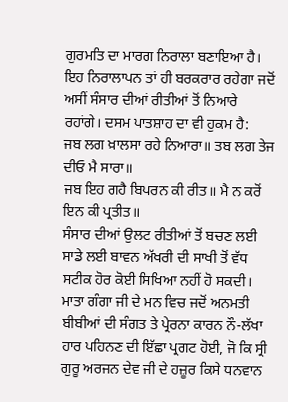ਗੁਰਮਤਿ ਦਾ ਮਾਰਗ ਨਿਰਾਲਾ ਬਣਾਇਆ ਹੈ। ਇਹ ਨਿਰਾਲਾਪਨ ਤਾਂ ਹੀ ਬਰਕਰਾਰ ਰਹੇਗਾ ਜਦੋਂ ਅਸੀਂ ਸੰਸਾਰ ਦੀਆਂ ਰੀਤੀਆਂ ਤੋਂ ਨਿਆਰੇ ਰਹਾਂਗੇ। ਦਸਮ ਪਾਤਸ਼ਾਹ ਦਾ ਵੀ ਹੁਕਮ ਹੈ:
ਜਬ ਲਗ ਖ਼ਾਲਸਾ ਰਹੇ ਨਿਆਰਾ॥ ਤਬ ਲਗ ਤੇਜ ਦੀਓ ਮੈ ਸਾਰਾ॥
ਜਬ ਇਹ ਗਹੈ ਬਿਪਰਨ ਕੀ ਰੀਤ॥ ਮੈ ਨ ਕਰੋਂ ਇਨ ਕੀ ਪ੍ਰਤੀਤ॥
ਸੰਸਾਰ ਦੀਆਂ ਉਲਟ ਰੀਤੀਆਂ ਤੋਂ ਬਚਣ ਲਈ ਸਾਡੇ ਲਈ ਬਾਵਨ ਅੱਖਰੀ ਦੀ ਸਾਖੀ ਤੋਂ ਵੱਧ ਸਟੀਕ ਹੋਰ ਕੋਈ ਸਿਖਿਆ ਨਹੀਂ ਹੋ ਸਕਦੀ। ਮਾਤਾ ਗੰਗਾ ਜੀ ਦੇ ਮਨ ਵਿਚ ਜਦੋਂ ਅਨਮਤੀ ਬੀਬੀਆਂ ਦੀ ਸੰਗਤ ਤੇ ਪ੍ਰੇਰਨਾ ਕਾਰਨ ਨੌ-ਲੱਖਾ ਹਾਰ ਪਹਿਨਣ ਦੀ ਇੱਛਾ ਪ੍ਰਗਟ ਹੋਈ, ਜੋ ਕਿ ਸ੍ਰੀ ਗੁਰੂ ਅਰਜਨ ਦੇਵ ਜੀ ਦੇ ਹਜ਼ੂਰ ਕਿਸੇ ਧਨਵਾਨ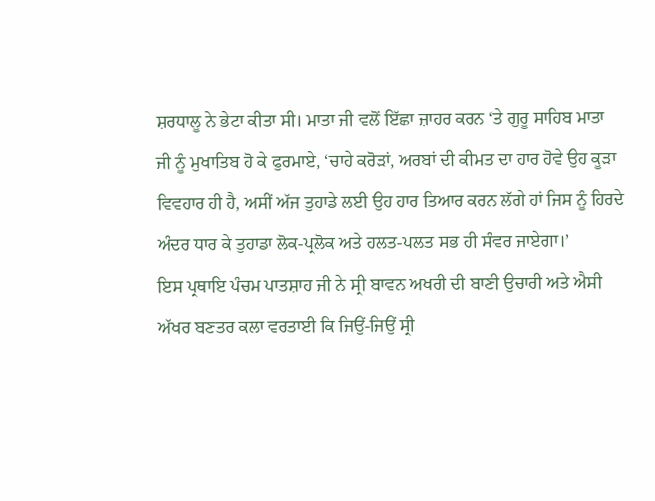ਸ਼ਰਧਾਲੂ ਨੇ ਭੇਟਾ ਕੀਤਾ ਸੀ। ਮਾਤਾ ਜੀ ਵਲੋਂ ਇੱਛਾ ਜ਼ਾਹਰ ਕਰਨ ‘ਤੇ ਗੁਰੂ ਸਾਹਿਬ ਮਾਤਾ ਜੀ ਨੂੰ ਮੁਖਾਤਿਬ ਹੋ ਕੇ ਫੁਰਮਾਏ, ‘ਚਾਹੇ ਕਰੋੜਾਂ, ਅਰਬਾਂ ਦੀ ਕੀਮਤ ਦਾ ਹਾਰ ਹੋਵੇ ਉਹ ਕੂੜਾ ਵਿਵਹਾਰ ਹੀ ਹੈ, ਅਸੀਂ ਅੱਜ ਤੁਹਾਡੇ ਲਈ ਉਹ ਹਾਰ ਤਿਆਰ ਕਰਨ ਲੱਗੇ ਹਾਂ ਜਿਸ ਨੂੰ ਹਿਰਦੇ ਅੰਦਰ ਧਾਰ ਕੇ ਤੁਹਾਡਾ ਲੋਕ-ਪ੍ਰਲੋਕ ਅਤੇ ਹਲਤ-ਪਲਤ ਸਭ ਹੀ ਸੰਵਰ ਜਾਏਗਾ।’
ਇਸ ਪ੍ਰਥਾਇ ਪੰਚਮ ਪਾਤਸ਼ਾਹ ਜੀ ਨੇ ਸ੍ਰੀ ਬਾਵਨ ਅਖਰੀ ਦੀ ਬਾਣੀ ਉਚਾਰੀ ਅਤੇ ਐਸੀ ਅੱਖਰ ਬਣਤਰ ਕਲਾ ਵਰਤਾਈ ਕਿ ਜਿਉਂ-ਜਿਉਂ ਸ੍ਰੀ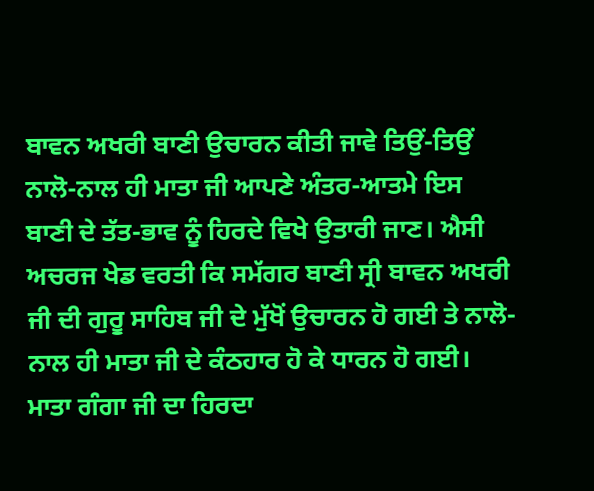ਬਾਵਨ ਅਖਰੀ ਬਾਣੀ ਉਚਾਰਨ ਕੀਤੀ ਜਾਵੇ ਤਿਉਂ-ਤਿਉਂ ਨਾਲੋ-ਨਾਲ ਹੀ ਮਾਤਾ ਜੀ ਆਪਣੇ ਅੰਤਰ-ਆਤਮੇ ਇਸ ਬਾਣੀ ਦੇ ਤੱਤ-ਭਾਵ ਨੂੰ ਹਿਰਦੇ ਵਿਖੇ ਉਤਾਰੀ ਜਾਣ। ਐਸੀ ਅਚਰਜ ਖੇਡ ਵਰਤੀ ਕਿ ਸਮੱਗਰ ਬਾਣੀ ਸ੍ਰੀ ਬਾਵਨ ਅਖਰੀ ਜੀ ਦੀ ਗੁਰੂ ਸਾਹਿਬ ਜੀ ਦੇ ਮੁੱਖੋਂ ਉਚਾਰਨ ਹੋ ਗਈ ਤੇ ਨਾਲੋ-ਨਾਲ ਹੀ ਮਾਤਾ ਜੀ ਦੇ ਕੰਠਹਾਰ ਹੋ ਕੇ ਧਾਰਨ ਹੋ ਗਈ। ਮਾਤਾ ਗੰਗਾ ਜੀ ਦਾ ਹਿਰਦਾ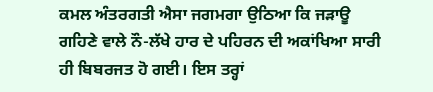ਕਮਲ ਅੰਤਰਗਤੀ ਐਸਾ ਜਗਮਗਾ ਉਠਿਆ ਕਿ ਜੜਾਊ ਗਹਿਣੇ ਵਾਲੇ ਨੌ-ਲੱਖੇ ਹਾਰ ਦੇ ਪਹਿਰਨ ਦੀ ਅਕਾਂਖਿਆ ਸਾਰੀ ਹੀ ਬਿਬਰਜਤ ਹੋ ਗਈ। ਇਸ ਤਰ੍ਹਾਂ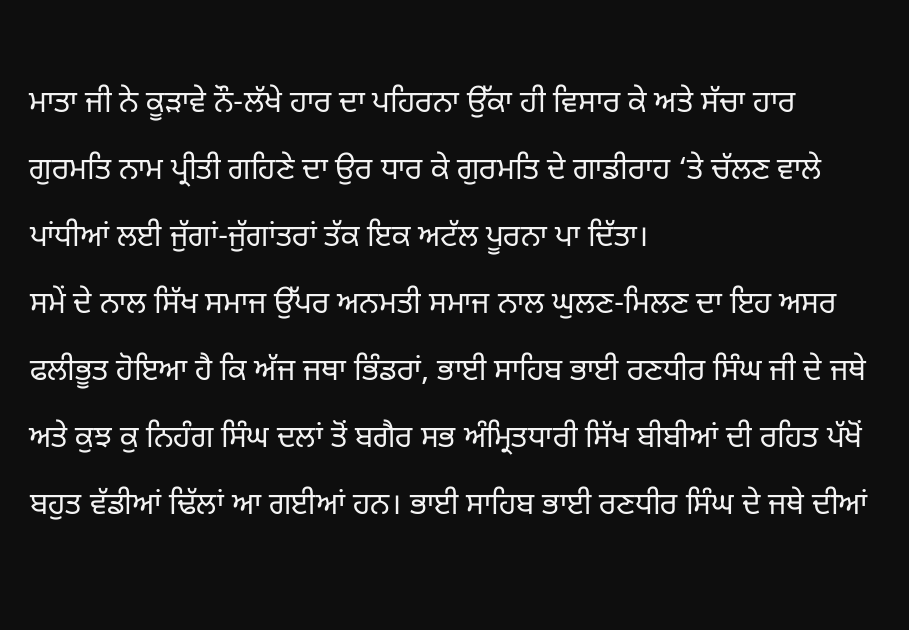ਮਾਤਾ ਜੀ ਨੇ ਕੂੜਾਵੇ ਨੌ-ਲੱਖੇ ਹਾਰ ਦਾ ਪਹਿਰਨਾ ਉੱਕਾ ਹੀ ਵਿਸਾਰ ਕੇ ਅਤੇ ਸੱਚਾ ਹਾਰ ਗੁਰਮਤਿ ਨਾਮ ਪ੍ਰੀਤੀ ਗਹਿਣੇ ਦਾ ਉਰ ਧਾਰ ਕੇ ਗੁਰਮਤਿ ਦੇ ਗਾਡੀਰਾਹ ‘ਤੇ ਚੱਲਣ ਵਾਲੇ ਪਾਂਧੀਆਂ ਲਈ ਜੁੱਗਾਂ-ਜੁੱਗਾਂਤਰਾਂ ਤੱਕ ਇਕ ਅਟੱਲ ਪੂਰਨਾ ਪਾ ਦਿੱਤਾ।
ਸਮੇਂ ਦੇ ਨਾਲ ਸਿੱਖ ਸਮਾਜ ਉੱਪਰ ਅਨਮਤੀ ਸਮਾਜ ਨਾਲ ਘੁਲਣ-ਮਿਲਣ ਦਾ ਇਹ ਅਸਰ ਫਲੀਭੂਤ ਹੋਇਆ ਹੈ ਕਿ ਅੱਜ ਜਥਾ ਭਿੰਡਰਾਂ, ਭਾਈ ਸਾਹਿਬ ਭਾਈ ਰਣਧੀਰ ਸਿੰਘ ਜੀ ਦੇ ਜਥੇ ਅਤੇ ਕੁਝ ਕੁ ਨਿਹੰਗ ਸਿੰਘ ਦਲਾਂ ਤੋਂ ਬਗੈਰ ਸਭ ਅੰਮ੍ਰਿਤਧਾਰੀ ਸਿੱਖ ਬੀਬੀਆਂ ਦੀ ਰਹਿਤ ਪੱਖੋਂ ਬਹੁਤ ਵੱਡੀਆਂ ਢਿੱਲਾਂ ਆ ਗਈਆਂ ਹਨ। ਭਾਈ ਸਾਹਿਬ ਭਾਈ ਰਣਧੀਰ ਸਿੰਘ ਦੇ ਜਥੇ ਦੀਆਂ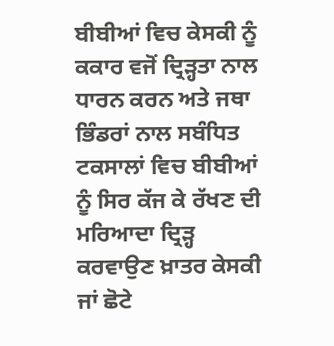ਬੀਬੀਆਂ ਵਿਚ ਕੇਸਕੀ ਨੂੰ ਕਕਾਰ ਵਜੋਂ ਦ੍ਰਿੜ੍ਹਤਾ ਨਾਲ ਧਾਰਨ ਕਰਨ ਅਤੇ ਜਥਾ ਭਿੰਡਰਾਂ ਨਾਲ ਸਬੰਧਿਤ ਟਕਸਾਲਾਂ ਵਿਚ ਬੀਬੀਆਂ ਨੂੰ ਸਿਰ ਕੱਜ ਕੇ ਰੱਖਣ ਦੀ ਮਰਿਆਦਾ ਦ੍ਰਿੜ੍ਹ ਕਰਵਾਉਣ ਖ਼ਾਤਰ ਕੇਸਕੀ ਜਾਂ ਛੋਟੇ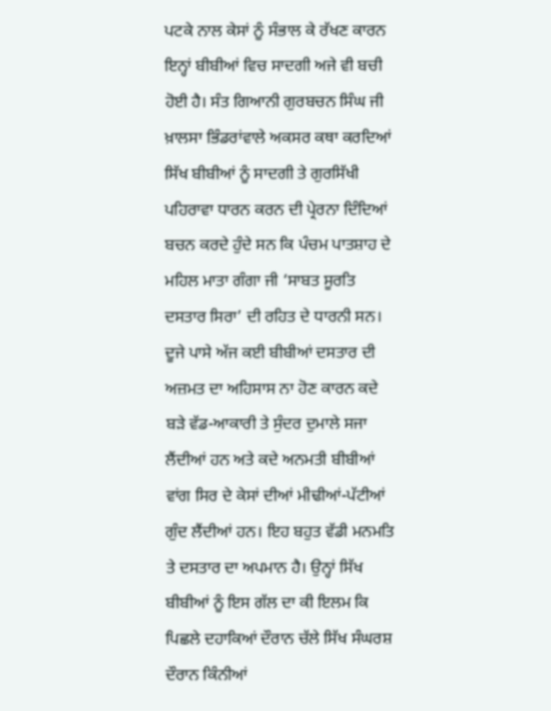ਪਟਕੇ ਨਾਲ ਕੇਸਾਂ ਨੂੰ ਸੰਭਾਲ ਕੇ ਰੱਖਣ ਕਾਰਨ ਇਨ੍ਹਾਂ ਬੀਬੀਆਂ ਵਿਚ ਸਾਦਗੀ ਅਜੇ ਵੀ ਬਚੀ ਹੋਈ ਹੈ। ਸੰਤ ਗਿਆਨੀ ਗੁਰਬਚਨ ਸਿੰਘ ਜੀ ਖ਼ਾਲਸਾ ਭਿੰਡਰਾਂਵਾਲੇ ਅਕਸਰ ਕਥਾ ਕਰਦਿਆਂ ਸਿੱਖ ਬੀਬੀਆਂ ਨੂੰ ਸਾਦਗੀ ਤੇ ਗੁਰਸਿੱਖੀ ਪਹਿਰਾਵਾ ਧਾਰਨ ਕਰਨ ਦੀ ਪ੍ਰੇਰਨਾ ਦਿੰਦਿਆਂ ਬਚਨ ਕਰਦੇ ਹੁੰਦੇ ਸਨ ਕਿ ਪੰਚਮ ਪਾਤਸ਼ਾਹ ਦੇ ਮਹਿਲ ਮਾਤਾ ਗੰਗਾ ਜੀ ‘ਸਾਬਤ ਸੂਰਤਿ ਦਸਤਾਰ ਸਿਰਾ’ ਦੀ ਰਹਿਤ ਦੇ ਧਾਰਨੀ ਸਨ।
ਦੂਜੇ ਪਾਸੇ ਅੱਜ ਕਈ ਬੀਬੀਆਂ ਦਸਤਾਰ ਦੀ ਅਜ਼ਮਤ ਦਾ ਅਹਿਸਾਸ ਨਾ ਹੋਣ ਕਾਰਨ ਕਦੇ ਬੜੇ ਵੱਡ-ਆਕਾਰੀ ਤੇ ਸੁੰਦਰ ਦੁਮਾਲੇ ਸਜਾ ਲੈਂਦੀਆਂ ਹਨ ਅਤੇ ਕਦੇ ਅਨਮਤੀ ਬੀਬੀਆਂ ਵਾਂਗ ਸਿਰ ਦੇ ਕੇਸਾਂ ਦੀਆਂ ਮੀਢੀਆਂ-ਪੱਟੀਆਂ ਗੁੰਦ ਲੈਂਦੀਆਂ ਹਨ। ਇਹ ਬਹੁਤ ਵੱਡੀ ਮਨਮਤਿ ਤੇ ਦਸਤਾਰ ਦਾ ਅਪਮਾਨ ਹੈ। ਉਨ੍ਹਾਂ ਸਿੱਖ ਬੀਬੀਆਂ ਨੂੰ ਇਸ ਗੱਲ ਦਾ ਕੀ ਇਲਮ ਕਿ ਪਿਛਲੇ ਦਹਾਕਿਆਂ ਦੌਰਾਨ ਚੱਲੇ ਸਿੱਖ ਸੰਘਰਸ਼ ਦੌਰਾਨ ਕਿੰਨੀਆਂ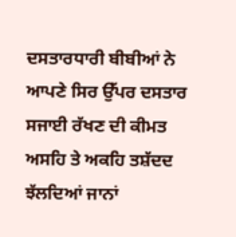ਦਸਤਾਰਧਾਰੀ ਬੀਬੀਆਂ ਨੇ ਆਪਣੇ ਸਿਰ ਉੱਪਰ ਦਸਤਾਰ ਸਜਾਈ ਰੱਖਣ ਦੀ ਕੀਮਤ ਅਸਹਿ ਤੇ ਅਕਹਿ ਤਸ਼ੱਦਦ ਝੱਲਦਿਆਂ ਜਾਨਾਂ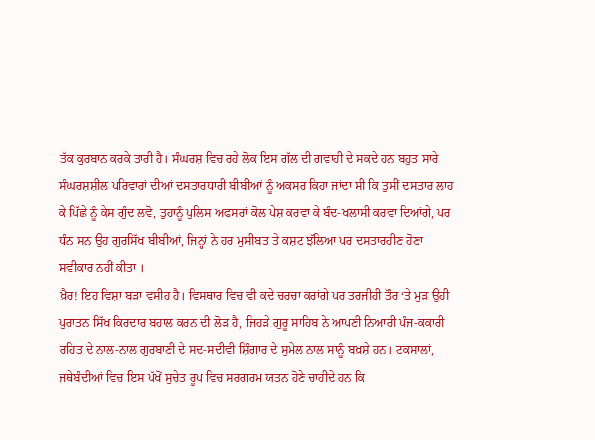ਤੱਕ ਕੁਰਬਾਨ ਕਰਕੇ ਤਾਰੀ ਹੈ। ਸੰਘਰਸ਼ ਵਿਚ ਰਹੇ ਲੋਕ ਇਸ ਗੱਲ ਦੀ ਗਵਾਹੀ ਦੇ ਸਕਦੇ ਹਨ ਬਹੁਤ ਸਾਰੇ ਸੰਘਰਸ਼ਸ਼ੀਲ ਪਰਿਵਾਰਾਂ ਦੀਆਂ ਦਸਤਾਰਧਾਰੀ ਬੀਬੀਆਂ ਨੂੰ ਅਕਸਰ ਕਿਹਾ ਜਾਂਦਾ ਸੀ ਕਿ ਤੁਸੀਂ ਦਸਤਾਰ ਲਾਹ ਕੇ ਪਿੱਛੇ ਨੂੰ ਕੇਸ ਗੁੰਦ ਲਵੋ, ਤੁਹਾਨੂੰ ਪੁਲਿਸ ਅਫਸਰਾਂ ਕੋਲ ਪੇਸ਼ ਕਰਵਾ ਕੇ ਬੰਦ-ਖਲਾਸੀ ਕਰਵਾ ਦਿਆਂਗੇ, ਪਰ ਧੰਨ ਸਨ ਉਹ ਗੁਰਸਿੱਖ ਬੀਬੀਆਂ, ਜਿਨ੍ਹਾਂ ਨੇ ਹਰ ਮੁਸੀਬਤ ਤੇ ਕਸ਼ਟ ਝੱਲਿਆ ਪਰ ਦਸਤਾਰਹੀਣ ਹੋਣਾ ਸਵੀਕਾਰ ਨਹੀਂ ਕੀਤਾ ।
ਖ਼ੈਰ! ਇਹ ਵਿਸ਼ਾ ਬੜਾ ਵਸੀਹ ਹੈ। ਵਿਸਥਾਰ ਵਿਚ ਵੀ ਕਦੇ ਚਰਚਾ ਕਰਾਂਗੇ ਪਰ ਤਰਜੀਹੀ ਤੌਰ ‘ਤੇ ਮੁੜ ਉਹੀ ਪੁਰਾਤਨ ਸਿੱਖ ਕਿਰਦਾਰ ਬਹਾਲ ਕਰਨ ਦੀ ਲੋੜ ਹੈ, ਜਿਹੜੇ ਗੁਰੂ ਸਾਹਿਬ ਨੇ ਆਪਣੀ ਨਿਆਰੀ ਪੰਜ-ਕਕਾਰੀ ਰਹਿਤ ਦੇ ਨਾਲ-ਨਾਲ ਗੁਰਬਾਣੀ ਦੇ ਸਦ-ਸਦੀਵੀ ਸ਼ਿੰਗਾਰ ਦੇ ਸੁਮੇਲ ਨਾਲ ਸਾਨੂੰ ਬਖ਼ਸ਼ੇ ਹਨ। ਟਕਸਾਲਾਂ, ਜਥੇਬੰਦੀਆਂ ਵਿਚ ਇਸ ਪੱਖੋਂ ਸੁਚੇਤ ਰੂਪ ਵਿਚ ਸਰਗਰਮ ਯਤਨ ਹੋਣੇ ਚਾਹੀਦੇ ਹਨ ਕਿ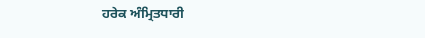ਹਰੇਕ ਅੰਮ੍ਰਿਤਧਾਰੀ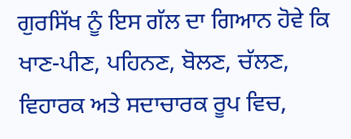ਗੁਰਸਿੱਖ ਨੂੰ ਇਸ ਗੱਲ ਦਾ ਗਿਆਨ ਹੋਵੇ ਕਿ ਖਾਣ-ਪੀਣ, ਪਹਿਨਣ, ਬੋਲਣ, ਚੱਲਣ, ਵਿਹਾਰਕ ਅਤੇ ਸਦਾਚਾਰਕ ਰੂਪ ਵਿਚ,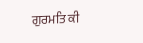ਗੁਰਮਤਿ ਕੀ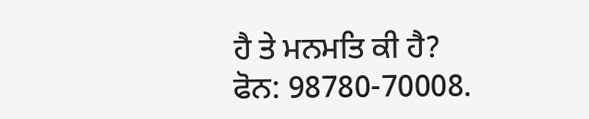ਹੈ ਤੇ ਮਨਮਤਿ ਕੀ ਹੈ?
ਫੋਨ: 98780-70008.